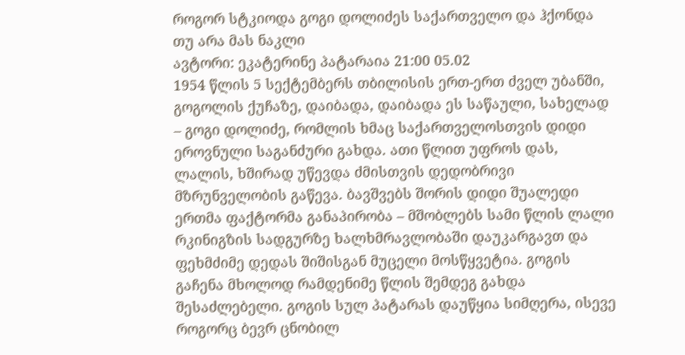როგორ სტკიოდა გოგი დოლიძეს საქართველო და ჰქონდა თუ არა მას ნაკლი
ავტორი: ეკატერინე პატარაია 21:00 05.02
1954 წლის 5 სექტემბერს თბილისის ერთ-ერთ ძველ უბანში, გოგოლის ქუჩაზე, დაიბადა, დაიბადა ეს საწაული, სახელად – გოგი დოლიძე, რომლის ხმაც საქართველოსთვის დიდი ეროვნული საგანძური გახდა. ათი წლით უფროს დას, ლალის, ხშირად უწევდა ძმისთვის დედობრივი მზრუნველობის გაწევა. ბავშვებს შორის დიდი შუალედი ერთმა ფაქტორმა განაპირობა – მშობლებს სამი წლის ლალი რკინიგზის სადგურზე ხალხმრავლობაში დაუკარგავთ და ფეხმძიმე დედას შიშისგან მუცელი მოსწყვეტია. გოგის გაჩენა მხოლოდ რამდენიმე წლის შემდეგ გახდა შესაძლებელი. გოგის სულ პატარას დაუწყია სიმღერა, ისევე როგორც ბევრ ცნობილ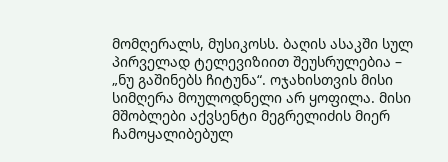მომღერალს, მუსიკოსს. ბაღის ასაკში სულ პირველად ტელევიზიით შეუსრულებია – „ნუ გაშინებს ჩიტუნა“. ოჯახისთვის მისი სიმღერა მოულოდნელი არ ყოფილა. მისი მშობლები აქვსენტი მეგრელიძის მიერ ჩამოყალიბებულ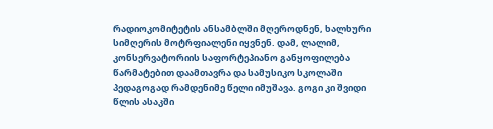რადიოკომიტეტის ანსამბლში მღეროდნენ, ხალხური სიმღერის მოტრფიალენი იყვნენ. დამ, ლალიმ, კონსერვატორიის საფორტეპიანო განყოფილება წარმატებით დაამთავრა და სამუსიკო სკოლაში პედაგოგად რამდენიმე წელი იმუშავა. გოგი კი შვიდი წლის ასაკში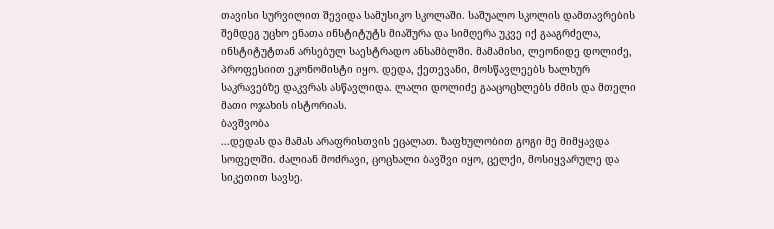თავისი სურვილით შევიდა სამუსიკო სკოლაში. საშუალო სკოლის დამთავრების შემდეგ უცხო ენათა ინსტიტუტს მიაშურა და სიმღერა უკვე იქ გააგრძელა, ინსტიტუტთან არსებულ საესტრადო ანსამბლში. მამამისი, ლეონიდე დოლიძე, პროფესიით ეკონომისტი იყო. დედა, ქეთევანი, მოსწავლეებს ხალხურ საკრავებზე დაკვრას ასწავლიდა. ლალი დოლიძე გააცოცხლებს ძმის და მთელი მათი ოჯახის ისტორიას.
ბავშვობა
...დედას და მამას არაფრისთვის ეცალათ. ზაფხულობით გოგი მე მიმყავდა სოფელში. ძალიან მოძრავი, ცოცხალი ბავშვი იყო, ცელქი, მოსიყვარულე და სიკეთით სავსე.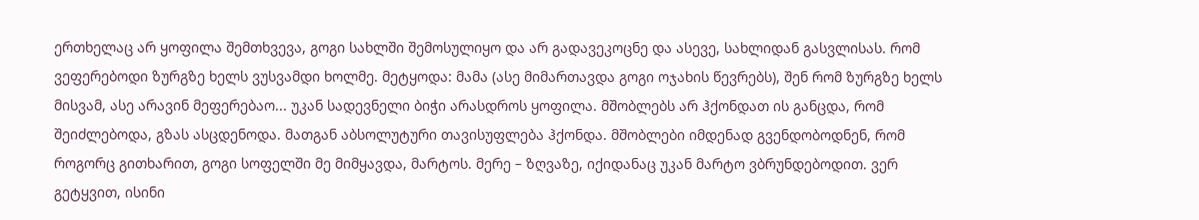ერთხელაც არ ყოფილა შემთხვევა, გოგი სახლში შემოსულიყო და არ გადავეკოცნე და ასევე, სახლიდან გასვლისას. რომ ვეფერებოდი ზურგზე ხელს ვუსვამდი ხოლმე. მეტყოდა: მამა (ასე მიმართავდა გოგი ოჯახის წევრებს), შენ რომ ზურგზე ხელს მისვამ, ასე არავინ მეფერებაო... უკან სადევნელი ბიჭი არასდროს ყოფილა. მშობლებს არ ჰქონდათ ის განცდა, რომ შეიძლებოდა, გზას ასცდენოდა. მათგან აბსოლუტური თავისუფლება ჰქონდა. მშობლები იმდენად გვენდობოდნენ, რომ როგორც გითხარით, გოგი სოფელში მე მიმყავდა, მარტოს. მერე – ზღვაზე, იქიდანაც უკან მარტო ვბრუნდებოდით. ვერ გეტყვით, ისინი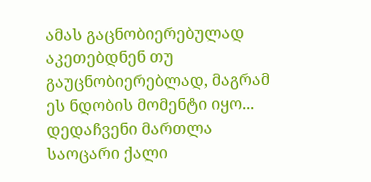ამას გაცნობიერებულად აკეთებდნენ თუ გაუცნობიერებლად, მაგრამ ეს ნდობის მომენტი იყო... დედაჩვენი მართლა საოცარი ქალი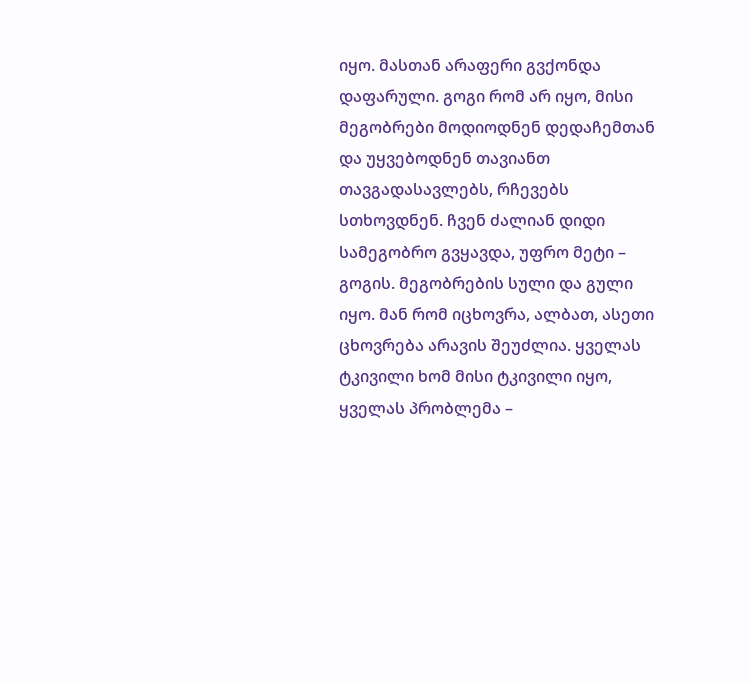იყო. მასთან არაფერი გვქონდა დაფარული. გოგი რომ არ იყო, მისი მეგობრები მოდიოდნენ დედაჩემთან და უყვებოდნენ თავიანთ თავგადასავლებს, რჩევებს სთხოვდნენ. ჩვენ ძალიან დიდი სამეგობრო გვყავდა, უფრო მეტი – გოგის. მეგობრების სული და გული იყო. მან რომ იცხოვრა, ალბათ, ასეთი ცხოვრება არავის შეუძლია. ყველას ტკივილი ხომ მისი ტკივილი იყო, ყველას პრობლემა –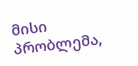მისი პრობლემა,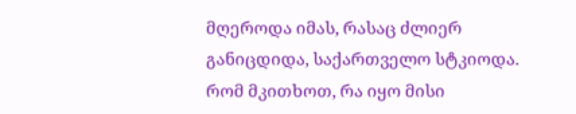მღეროდა იმას, რასაც ძლიერ განიცდიდა, საქართველო სტკიოდა. რომ მკითხოთ, რა იყო მისი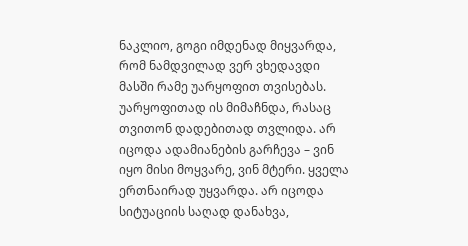ნაკლიო, გოგი იმდენად მიყვარდა, რომ ნამდვილად ვერ ვხედავდი მასში რამე უარყოფით თვისებას. უარყოფითად ის მიმაჩნდა, რასაც თვითონ დადებითად თვლიდა. არ იცოდა ადამიანების გარჩევა – ვინ იყო მისი მოყვარე, ვინ მტერი. ყველა ერთნაირად უყვარდა. არ იცოდა სიტუაციის საღად დანახვა,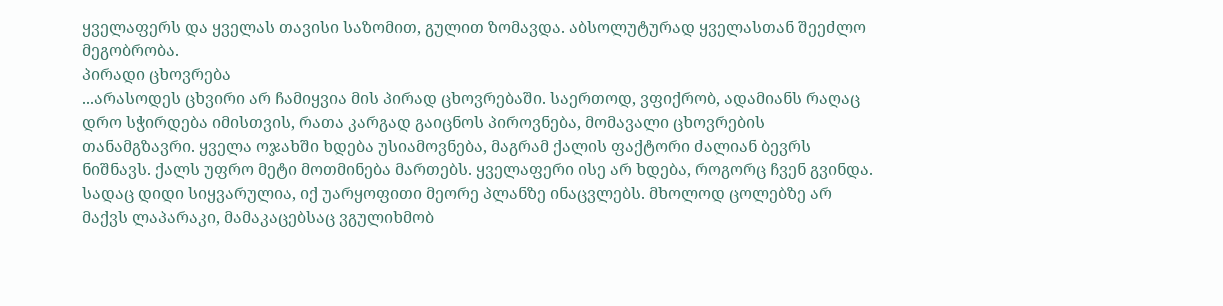ყველაფერს და ყველას თავისი საზომით, გულით ზომავდა. აბსოლუტურად ყველასთან შეეძლო მეგობრობა.
პირადი ცხოვრება
...არასოდეს ცხვირი არ ჩამიყვია მის პირად ცხოვრებაში. საერთოდ, ვფიქრობ, ადამიანს რაღაც დრო სჭირდება იმისთვის, რათა კარგად გაიცნოს პიროვნება, მომავალი ცხოვრების თანამგზავრი. ყველა ოჯახში ხდება უსიამოვნება, მაგრამ ქალის ფაქტორი ძალიან ბევრს ნიშნავს. ქალს უფრო მეტი მოთმინება მართებს. ყველაფერი ისე არ ხდება, როგორც ჩვენ გვინდა. სადაც დიდი სიყვარულია, იქ უარყოფითი მეორე პლანზე ინაცვლებს. მხოლოდ ცოლებზე არ მაქვს ლაპარაკი, მამაკაცებსაც ვგულიხმობ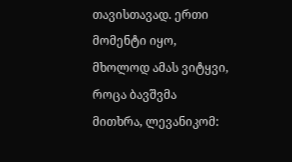თავისთავად. ერთი მომენტი იყო, მხოლოდ ამას ვიტყვი, როცა ბავშვმა მითხრა, ლევანიკომ: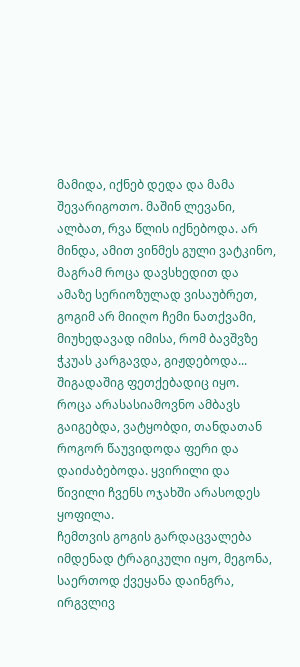მამიდა, იქნებ დედა და მამა შევარიგოთო. მაშინ ლევანი, ალბათ, რვა წლის იქნებოდა. არ მინდა, ამით ვინმეს გული ვატკინო, მაგრამ როცა დავსხედით და ამაზე სერიოზულად ვისაუბრეთ, გოგიმ არ მიიღო ჩემი ნათქვამი, მიუხედავად იმისა, რომ ბავშვზე ჭკუას კარგავდა, გიჟდებოდა... შიგადაშიგ ფეთქებადიც იყო. როცა არასასიამოვნო ამბავს გაიგებდა, ვატყობდი, თანდათან როგორ წაუვიდოდა ფერი და დაიძაბებოდა. ყვირილი და წივილი ჩვენს ოჯახში არასოდეს ყოფილა.
ჩემთვის გოგის გარდაცვალება იმდენად ტრაგიკული იყო, მეგონა, საერთოდ ქვეყანა დაინგრა, ირგვლივ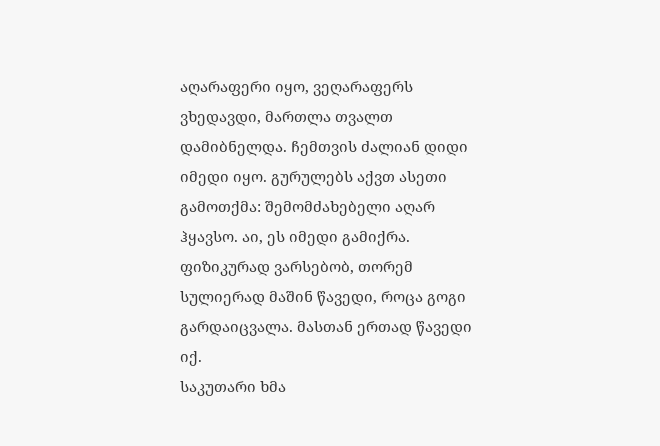აღარაფერი იყო, ვეღარაფერს ვხედავდი, მართლა თვალთ დამიბნელდა. ჩემთვის ძალიან დიდი იმედი იყო. გურულებს აქვთ ასეთი გამოთქმა: შემომძახებელი აღარ ჰყავსო. აი, ეს იმედი გამიქრა. ფიზიკურად ვარსებობ, თორემ სულიერად მაშინ წავედი, როცა გოგი გარდაიცვალა. მასთან ერთად წავედი იქ.
საკუთარი ხმა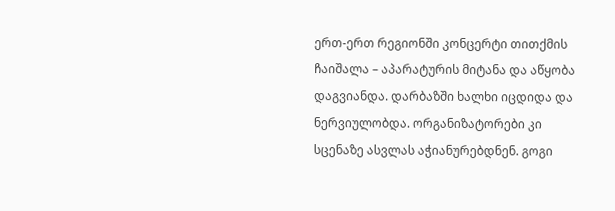ერთ-ერთ რეგიონში კონცერტი თითქმის ჩაიშალა – აპარატურის მიტანა და აწყობა დაგვიანდა. დარბაზში ხალხი იცდიდა და ნერვიულობდა. ორგანიზატორები კი სცენაზე ასვლას აჭიანურებდნენ. გოგი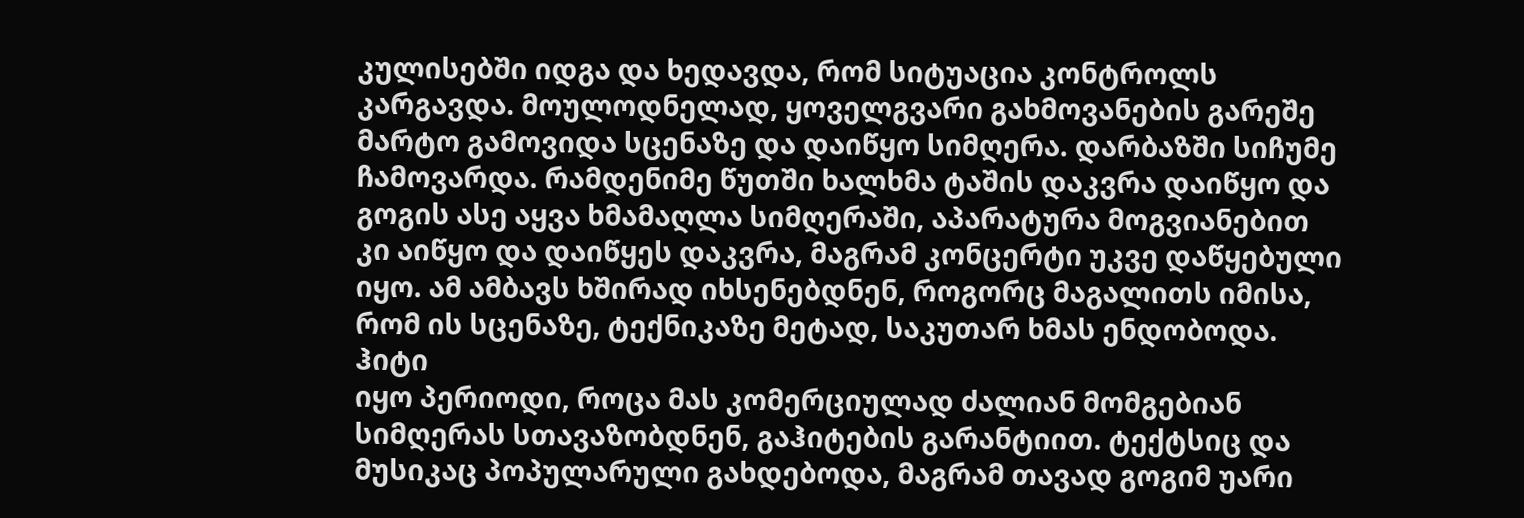კულისებში იდგა და ხედავდა, რომ სიტუაცია კონტროლს კარგავდა. მოულოდნელად, ყოველგვარი გახმოვანების გარეშე მარტო გამოვიდა სცენაზე და დაიწყო სიმღერა. დარბაზში სიჩუმე ჩამოვარდა. რამდენიმე წუთში ხალხმა ტაშის დაკვრა დაიწყო და გოგის ასე აყვა ხმამაღლა სიმღერაში, აპარატურა მოგვიანებით კი აიწყო და დაიწყეს დაკვრა, მაგრამ კონცერტი უკვე დაწყებული იყო. ამ ამბავს ხშირად იხსენებდნენ, როგორც მაგალითს იმისა, რომ ის სცენაზე, ტექნიკაზე მეტად, საკუთარ ხმას ენდობოდა.
ჰიტი
იყო პერიოდი, როცა მას კომერციულად ძალიან მომგებიან სიმღერას სთავაზობდნენ, გაჰიტების გარანტიით. ტექტსიც და მუსიკაც პოპულარული გახდებოდა, მაგრამ თავად გოგიმ უარი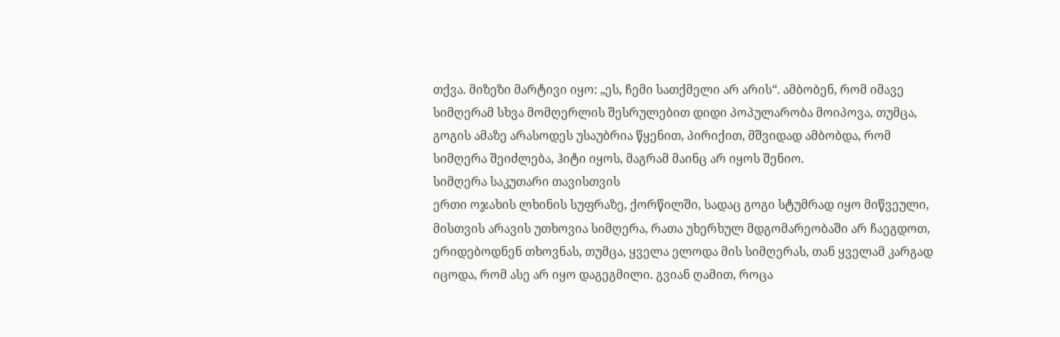თქვა. მიზეზი მარტივი იყო: „ეს, ჩემი სათქმელი არ არის“. ამბობენ, რომ იმავე სიმღერამ სხვა მომღერლის შესრულებით დიდი პოპულარობა მოიპოვა, თუმცა, გოგის ამაზე არასოდეს უსაუბრია წყენით, პირიქით, მშვიდად ამბობდა, რომ სიმღერა შეიძლება, ჰიტი იყოს, მაგრამ მაინც არ იყოს შენიო.
სიმღერა საკუთარი თავისთვის
ერთი ოჯახის ლხინის სუფრაზე, ქორწილში, სადაც გოგი სტუმრად იყო მიწვეული, მისთვის არავის უთხოვია სიმღერა, რათა უხერხულ მდგომარეობაში არ ჩაეგდოთ, ერიდებოდნენ თხოვნას, თუმცა, ყველა ელოდა მის სიმღერას, თან ყველამ კარგად იცოდა, რომ ასე არ იყო დაგეგმილი. გვიან ღამით, როცა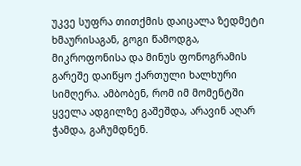უკვე სუფრა თითქმის დაიცალა ზედმეტი ხმაურისაგან, გოგი წამოდგა, მიკროფონისა და მინუს ფონოგრამის გარეშე დაიწყო ქართული ხალხური სიმღერა. ამბობენ, რომ იმ მომენტში ყველა ადგილზე გაშეშდა, არავინ აღარ ჭამდა, გაჩუმდნენ.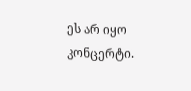ეს არ იყო კონცერტი.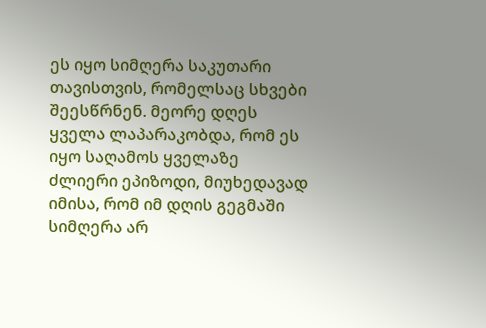ეს იყო სიმღერა საკუთარი თავისთვის, რომელსაც სხვები შეესწრნენ. მეორე დღეს ყველა ლაპარაკობდა, რომ ეს იყო საღამოს ყველაზე ძლიერი ეპიზოდი, მიუხედავად იმისა, რომ იმ დღის გეგმაში სიმღერა არ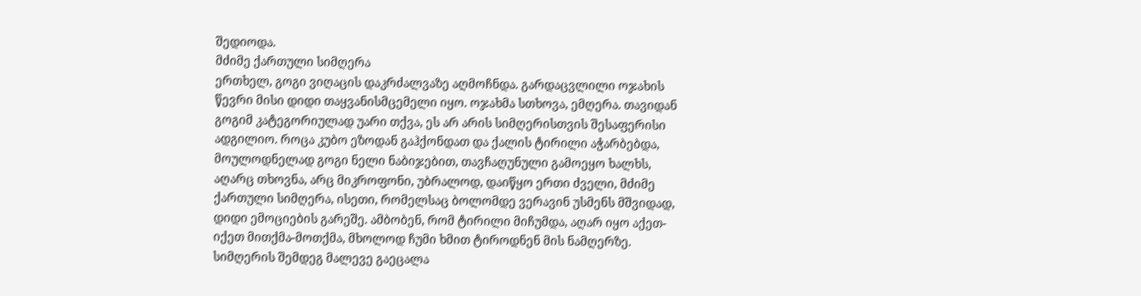შედიოდა.
მძიმე ქართული სიმღერა
ერთხელ, გოგი ვიღაცის დაკრძალვაზე აღმოჩნდა. გარდაცვლილი ოჯახის წევრი მისი დიდი თაყვანისმცემელი იყო. ოჯახმა სთხოვა, ემღერა. თავიდან გოგიმ კატეგორიულად უარი თქვა, ეს არ არის სიმღერისთვის შესაფერისი ადგილიო. როცა კუბო ეზოდან გაჰქონდათ და ქალის ტირილი აჭარბებდა, მოულოდნელად გოგი ნელი ნაბიჯებით, თავჩაღუნული გამოეყო ხალხს, აღარც თხოვნა, არც მიკროფონი, უბრალოდ, დაიწყო ერთი ძველი, მძიმე ქართული სიმღერა, ისეთი, რომელსაც ბოლომდე ვერავინ უსმენს მშვიდად, დიდი ემოციების გარეშე. ამბობენ, რომ ტირილი მიჩუმდა, აღარ იყო აქეთ-იქეთ მითქმა-მოთქმა, მხოლოდ ჩუმი ხმით ტიროდნენ მის ნამღერზე. სიმღერის შემდეგ მალევე გაეცალა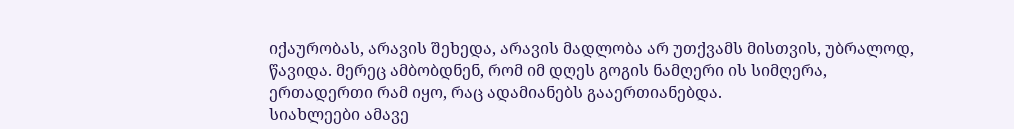იქაურობას, არავის შეხედა, არავის მადლობა არ უთქვამს მისთვის, უბრალოდ, წავიდა. მერეც ამბობდნენ, რომ იმ დღეს გოგის ნამღერი ის სიმღერა, ერთადერთი რამ იყო, რაც ადამიანებს გააერთიანებდა.
სიახლეები ამავე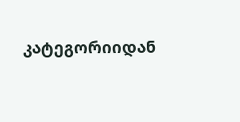კატეგორიიდან